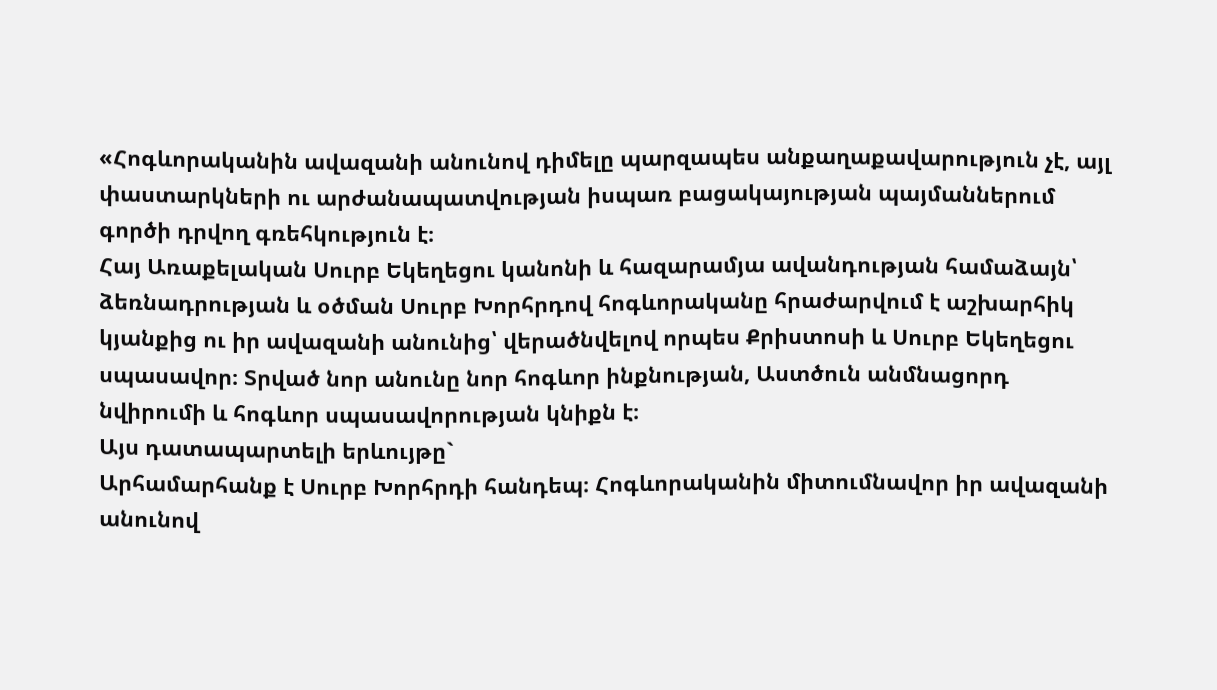«Հոգևորականին ավազանի անունով դիմելը պարզապես անքաղաքավարություն չէ, այլ փաստարկների ու արժանապատվության իսպառ բացակայության պայմաններում գործի դրվող գռեհկություն է։
Հայ Առաքելական Սուրբ Եկեղեցու կանոնի և հազարամյա ավանդության համաձայն՝ ձեռնադրության և օծման Սուրբ Խորհրդով հոգևորականը հրաժարվում է աշխարհիկ կյանքից ու իր ավազանի անունից՝ վերածնվելով որպես Քրիստոսի և Սուրբ Եկեղեցու սպասավոր։ Տրված նոր անունը նոր հոգևոր ինքնության, Աստծուն անմնացորդ նվիրումի և հոգևոր սպասավորության կնիքն է։
Այս դատապարտելի երևույթը`
Արհամարհանք է Սուրբ Խորհրդի հանդեպ։ Հոգևորականին միտումնավոր իր ավազանի անունով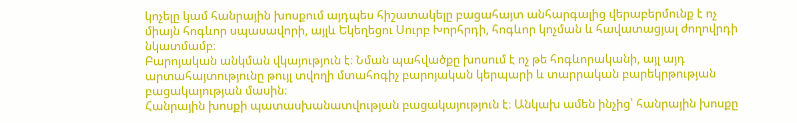կոչելը կամ հանրային խոսքում այդպես հիշատակելը բացահայտ անհարգալից վերաբերմունք է ոչ միայն հոգևոր սպասավորի, այլև Եկեղեցու Սուրբ Խորհրդի, հոգևոր կոչման և հավատացյալ ժողովրդի նկատմամբ։
Բարոյական անկման վկայություն է։ Նման պահվածքը խոսում է ոչ թե հոգևորականի, այլ այդ արտահայտությունը թույլ տվողի մտահոգիչ բարոյական կերպարի և տարրական բարեկրթության բացակայության մասին։
Հանրային խոսքի պատասխանատվության բացակայություն է։ Անկախ ամեն ինչից՝ հանրային խոսքը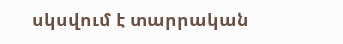սկսվում է տարրական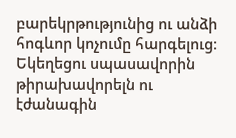բարեկրթությունից ու անձի հոգևոր կոչումը հարգելուց։
Եկեղեցու սպասավորին թիրախավորելն ու էժանագին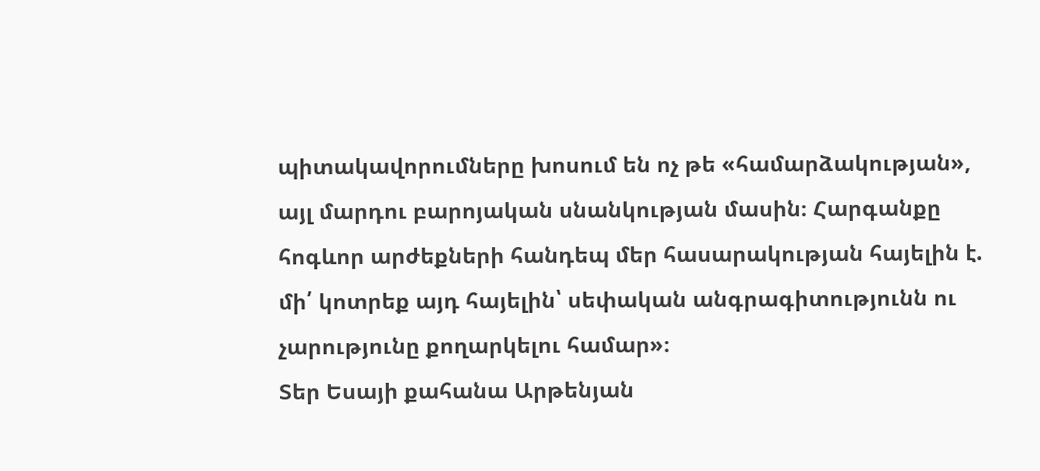պիտակավորումները խոսում են ոչ թե «համարձակության», այլ մարդու բարոյական սնանկության մասին։ Հարգանքը հոգևոր արժեքների հանդեպ մեր հասարակության հայելին է. մի՛ կոտրեք այդ հայելին՝ սեփական անգրագիտությունն ու չարությունը քողարկելու համար»։
Տեր Եսայի քահանա Արթենյան